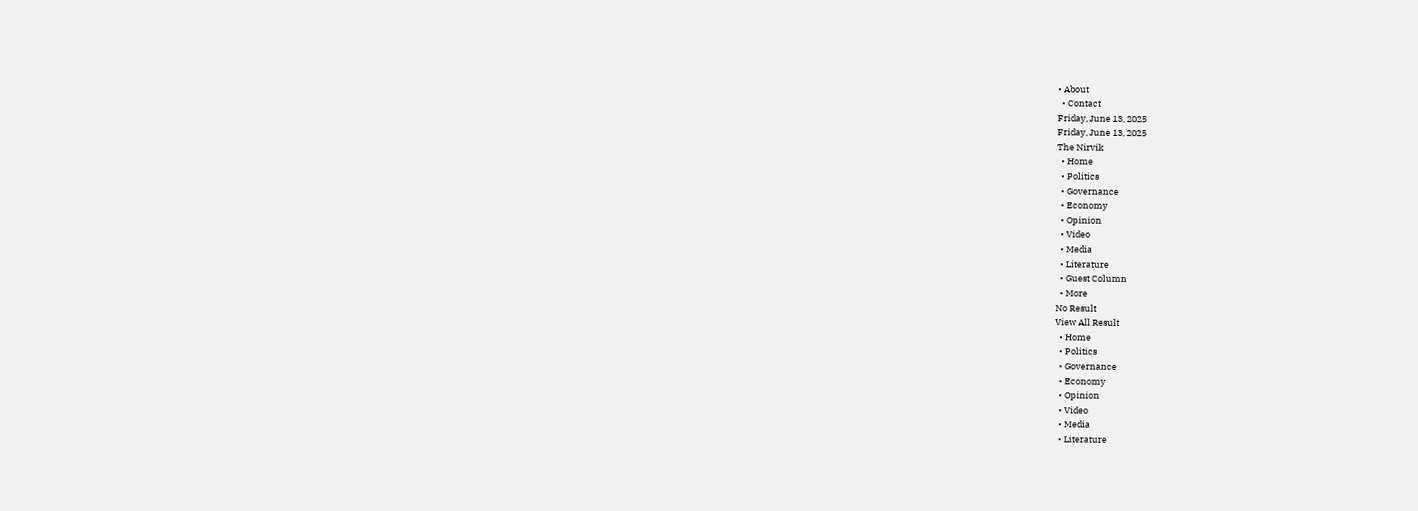• About
  • Contact
Friday, June 13, 2025
Friday, June 13, 2025
The Nirvik
  • Home
  • Politics
  • Governance
  • Economy
  • Opinion
  • Video
  • Media
  • Literature
  • Guest Column
  • More
No Result
View All Result
  • Home
  • Politics
  • Governance
  • Economy
  • Opinion
  • Video
  • Media
  • Literature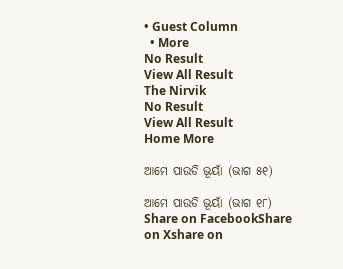• Guest Column
  • More
No Result
View All Result
The Nirvik
No Result
View All Result
Home More

ଆମେ ପାଉଡି ଭୂୟାଁ (ଭାଗ ୫୧)

ଆମେ ପାଉଡି ଭୂୟାଁ (ଭାଗ ୧୮)
Share on FacebookShare on Xshare on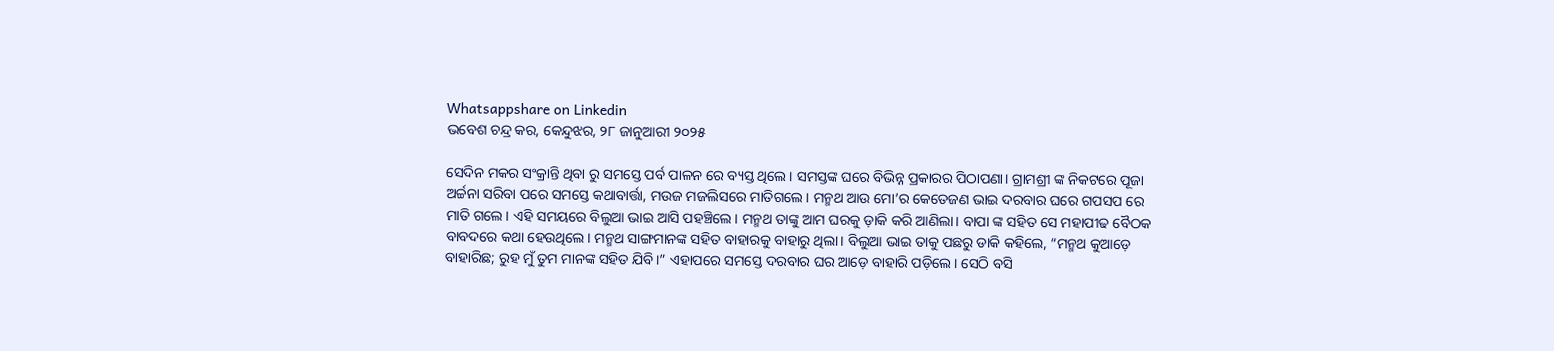Whatsappshare on Linkedin
ଭବେଶ ଚନ୍ଦ୍ର କର, କେନ୍ଦୁଝର, ୨୮ ଜାନୁଆରୀ ୨୦୨୫

ସେଦିନ ମକର ସଂକ୍ରାନ୍ତି ଥିବା ରୁ ସମସ୍ତେ ପର୍ବ ପାଳନ ରେ ବ୍ୟସ୍ତ ଥିଲେ। ସମସ୍ତଙ୍କ ଘରେ ବିଭିନ୍ନ ପ୍ରକାରର ପିଠାପଣା। ଗ୍ରାମଶ୍ରୀ ଙ୍କ ନିକଟରେ ପୂଜା ଅର୍ଚ୍ଚନା ସରିବା ପରେ ସମସ୍ତେ କଥାବାର୍ତ୍ତା, ମଉଜ ମଜଲିସରେ ମାତିଗଲେ। ମନ୍ମଥ ଆଉ ମୋ’ର କେତେଜଣ ଭାଇ ଦରବାର ଘରେ ଗପସପ ରେ ମାତି ଗଲେ। ଏହି ସମୟରେ ବିଲୁଆ ଭାଇ ଆସି ପହଞ୍ଚିଲେ। ମନ୍ମଥ ତାଙ୍କୁ ଆମ ଘରକୁ ଡ଼ାକି କରି ଆଣିଲା। ବାପା ଙ୍କ ସହିତ ସେ ମହାପୀଢ ବୈଠକ ବାବଦରେ କଥା ହେଉଥିଲେ। ମନ୍ମଥ ସାଙ୍ଗମାନଙ୍କ ସହିତ ବାହାରକୁ ବାହାରୁ ଥିଲା। ବିଲୁଆ ଭାଇ ତାକୁ ପଛରୁ ଡାକି କହିଲେ, “ମନ୍ମଥ କୁଆଡ଼େ ବାହାରିଛ; ରୁହ ମୁଁ ତୁମ ମାନଙ୍କ ସହିତ ଯିବି।” ଏହାପରେ ସମସ୍ତେ ଦରବାର ଘର ଆଡ଼େ ବାହାରି ପଡ଼ିଲେ। ସେଠି ବସି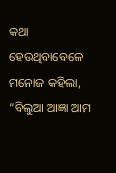କଥା ହେଉଥିବାବେଳେ ମନୋଜ କହିଲା, “ବିଲୁଆ ଆଜ୍ଞା ଆମ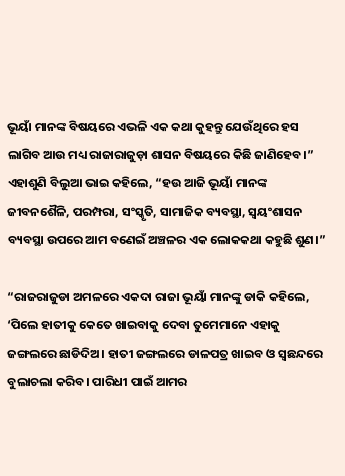ଭୂୟାଁ ମାନଙ୍କ ବିଷୟରେ ଏଭଳି ଏକ କଥା କୁହନ୍ତୁ ଯେଉଁଥିରେ ହସ ଲାଗିବ ଆଉ ମଧ୍ୟ ରାଜାରାଜୁଡ଼ା ଶାସନ ବିଷୟରେ କିଛି ଜାଣିହେବ।” ଏହାଶୁଣି ବିଲୁଆ ଭାଇ କହିଲେ, “ହଉ ଆଜି ଭୂୟାଁ ମାନଙ୍କ ଜୀବନଶୈଳି, ପରମ୍ପରା, ସଂସ୍କୃତି, ସାମାଜିକ ବ୍ୟବସ୍ଥା, ସ୍ବୟଂଶାସନ ବ୍ୟବସ୍ଥା ଉପରେ ଆମ ବଣେଇଁ ଅଞ୍ଚଳର ଏକ ଲୋକକଥା କହୁଛି ଶୁଣ।”

“ରାଜରାଜୁଡା ଅମଳରେ ଏକଦା ରାଜା ଭୂୟାଁ ମାନଙ୍କୁ ଡାକି କହିଲେ, ‘ପିଲେ ହାତୀକୁ କେତେ ଖାଇବାକୁ ଦେବା ତୁମେମାନେ ଏହାକୁ ଜଙ୍ଗଲରେ ଛାଡିଦିଅ। ହାତୀ ଜଙ୍ଗଲରେ ଡାଳପତ୍ର ଖାଇବ ଓ ସ୍ବଛନ୍ଦରେ ବୁଲାଚଲା କରିବ। ପାରିଧୀ ପାଇଁ ଆମର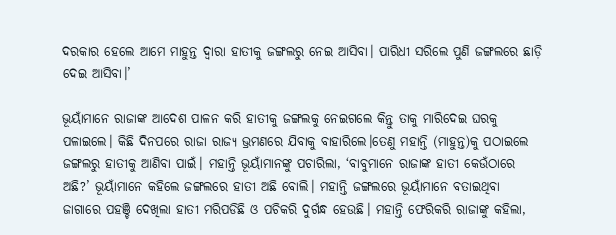ଦରକାର ହେଲେ ଆମେ ମାହୁନ୍ତ ଦ୍ବାରା ହାତୀକୁ ଜଙ୍ଗଲରୁ ନେଇ ଆସିବା। ପାରିଧୀ ସରିଲେ ପୁଣି ଜଙ୍ଗଲରେ ଛାଡ଼ି ଦେଇ ଆସିବା।’

ଭୂୟାଁମାନେ ରାଜାଙ୍କ ଆଦେଶ ପାଳନ କରି ହାତୀକୁ ଜଙ୍ଗଲକୁ ନେଇଗଲେ କିନ୍ତୁ ତାକୁ ମାରିଦେଇ ଘରକୁ ପଳାଇଲେ। କିଛି ଦିନପରେ ରାଜା ରାଜ୍ୟ ଭ୍ରମଣରେ ଯିବାକୁ ବାହାରିଲେ।ତେଣୁ ମହାନ୍ତି (ମାହୁନ୍ତ)କୁ ପଠାଇଲେ ଜଙ୍ଗଲରୁ ହାତୀକୁ ଆଣିବା ପାଇଁ। ମହାନ୍ତି ଭୂୟାଁମାନଙ୍କୁ ପଚାରିଲା, ‘ବାବୁମାନେ ରାଜାଙ୍କ ହାତୀ କେଉଁଠାରେ ଅଛି?’ ଭୂୟାଁମାନେ କହିଲେ ଜଙ୍ଗଲରେ ହାତୀ ଅଛି ବୋଲି। ମହାନ୍ତି ଜଙ୍ଗଲରେ ଭୂୟାଁମାନେ ବତାଇଥିବା ଜାଗାରେ ପହଞ୍ଚି ଦେଖିଲା ହାତୀ ମରିପଡିଛି ଓ ପଚିକରି ଦୁର୍ଗନ୍ଧ ହେଉଛି। ମହାନ୍ତି ଫେରିକରି ରାଜାଙ୍କୁ କହିଲା,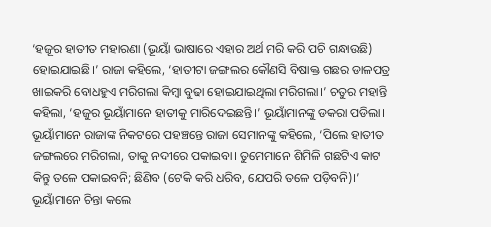‘ହଜୂର ହାତୀତ ମହାରଣା (ଭୂୟାଁ ଭାଷାରେ ଏହାର ଅର୍ଥ ମରି କରି ପଚି ଗନ୍ଧାଉଛି) ହୋଇଯାଇଛି।’ ରାଜା କହିଲେ, ‘ହାତୀଟା ଜଙ୍ଗଲର କୌଣସି ବିଷାକ୍ତ ଗଛର ଡାଳପତ୍ର ଖାଇକରି ବୋଧହୁଏ ମରିଗଲା କିମ୍ବା ବୁଢା ହୋଇଯାଇଥିଲା ମରିଗଲା।’ ଚତୁର ମହାନ୍ତି କହିଲା, ‘ହଜୁର ଭୂୟାଁମାନେ ହାତୀକୁ ମାରିଦେଇଛନ୍ତି।’ ଭୂୟାଁମାନଙ୍କୁ ଡକରା ପଡିଲା। ଭୂୟାଁମାନେ ରାଜାଙ୍କ ନିକଟରେ ପହଞ୍ଚନ୍ତେ ରାଜା ସେମାନଙ୍କୁ କହିଲେ, ‘ପିଲେ ହାତୀତ ଜଙ୍ଗଲରେ ମରିଗଲା, ତାକୁ ନଦୀରେ ପକାଇବା। ତୁମେମାନେ ଶିମିଳି ଗଛଟିଏ କାଟ କିନ୍ତୁ ତଳେ ପକାଇବନି; ଛିଣିବ (ଟେକି କରି ଧରିବ, ଯେପରି ତଳେ ପଡ଼ିବନି)।’ ଭୂୟାଁମାନେ ଚିନ୍ତା କଲେ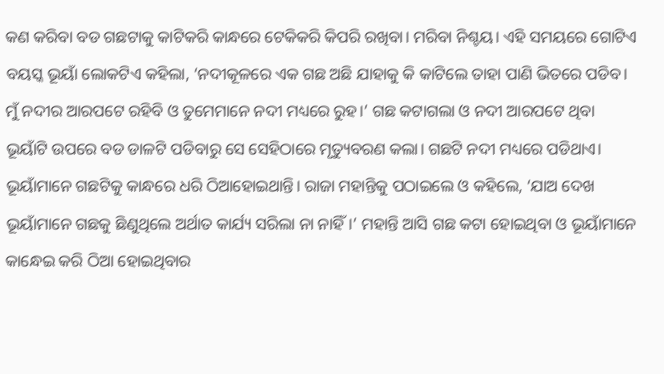କଣ କରିବା ବଡ ଗଛଟାକୁ କାଟିକରି କାନ୍ଧରେ ଟେକିକରି କିପରି ରଖିବା। ମରିବା ନିଶ୍ଚୟ। ଏହି ସମୟରେ ଗୋଟିଏ ବୟସ୍କ ଭୂୟାଁ ଲୋକଟିଏ କହିଲା, ‘ନଦୀକୂଳରେ ଏକ ଗଛ ଅଛି ଯାହାକୁ କି କାଟିଲେ ତାହା ପାଣି ଭିତରେ ପଡିବ। ମୁଁ ନଦୀର ଆରପଟେ ରହିବି ଓ ତୁମେମାନେ ନଦୀ ମଧ୍ୟରେ ରୁହ।’ ଗଛ କଟାଗଲା ଓ ନଦୀ ଆରପଟେ ଥିବା ଭୂୟାଁଟି ଉପରେ ବଡ ଡାଳଟି ପଡିବାରୁ ସେ ସେହିଠାରେ ମୃତ୍ୟୁବରଣ କଲା। ଗଛଟି ନଦୀ ମଧ୍ୟରେ ପଡିଥାଏ। ଭୂୟାଁମାନେ ଗଛଟିକୁ କାନ୍ଧରେ ଧରି ଠିଆହୋଇଥାନ୍ତି। ରାଜା ମହାନ୍ତିକୁ ପଠାଇଲେ ଓ କହିଲେ, ‘ଯାଅ ଦେଖ ଭୂୟାଁମାନେ ଗଛକୁ ଛିଣୁଥିଲେ ଅର୍ଥାତ କାର୍ଯ୍ୟ ସରିଲା ନା ନାହିଁ।’ ମହାନ୍ତି ଆସି ଗଛ କଟା ହୋଇଥିବା ଓ ଭୂୟାଁମାନେ କାନ୍ଧେଇ କରି ଠିଆ ହୋଇଥିବାର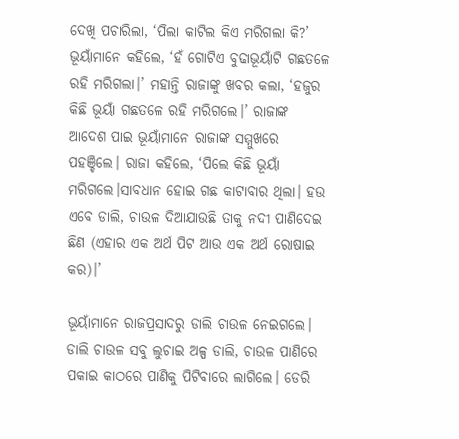ଦେଖି ପଚାରିଲା, ‘ପିଲା କାଟିଲ କିଏ ମରିଗଲା କି?’ ଭୂୟାଁମାନେ କହିଲେ, ‘ହଁ ଗୋଟିଏ ବୁଢାଭୂୟାଁଟି ଗଛତଳେ ରହି ମରିଗଲା।’ ମହାନ୍ତି ରାଜାଙ୍କୁ ଖବର କଲା, ‘ହଜୁର କିଛି ଭୂୟାଁ ଗଛତଳେ ରହି ମରିଗଲେ।’ ରାଜାଙ୍କ ଆଦେଶ ପାଇ ଭୂୟାଁମାନେ ରାଜାଙ୍କ ସମ୍ମୁଖରେ ପହଞ୍ଚିଲେ। ରାଜା କହିଲେ, ‘ପିଲେ କିଛି ଭୂୟାଁ ମରିଗଲେ।ସାବଧାନ ହୋଇ ଗଛ କାଟାବାର ଥିଲା। ହଉ ଏବେ ଡାଲି, ଚାଉଳ ଦିଆଯାଉଛି ତାକୁ ନଦୀ ପାଣିଦେଇ ଛିଣ (ଏହାର ଏକ ଅର୍ଥ ପିଟ ଆଉ ଏକ ଅର୍ଥ ରୋଷାଇ କର)।’

ଭୂୟାଁମାନେ ରାଜପ୍ରସାଦରୁ ଡାଲି ଚାଉଳ ନେଇଗଲେ। ଡାଲି ଚାଉଳ ସବୁ ଲୁଚାଇ ଅଳ୍ପ ଡାଲି, ଚାଉଳ ପାଣିରେ ପକାଇ କାଠରେ ପାଣିକୁ ପିଟିବାରେ ଲାଗିଲେ। ଡେରି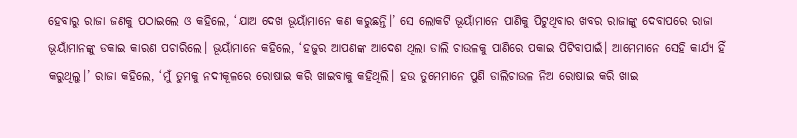ହେବାରୁ ରାଜା ଜଣକୁ ପଠାଇଲେ ଓ କହିଲେ, ‘ଯାଅ ଦେଖ ଭୂୟାଁମାନେ କଣ କରୁଛନ୍ତି।’ ସେ ଲୋକଟି ଭୂୟାଁମାନେ ପାଣିକୁ ପିଟୁଥିବାର ଖବର ରାଜାଙ୍କୁ ଦେବାପରେ ରାଜା ଭୂୟାଁମାନଙ୍କୁ ଡକାଇ କାରଣ ପଚାରିଲେ। ଭୂୟାଁମାନେ କହିଲେ, ‘ହଜୁର ଆପଣଙ୍କ ଆଦେଶ ଥିଲା ଡାଲି ଚାଉଳକୁ ପାଣିରେ ପକାଇ ପିଟିବାପାଇଁ। ଆମେମାନେ ସେହି କାର୍ଯ୍ୟ ହିଁ କରୁଥିଲୁ।’ ରାଜା କହିଲେ, ‘ମୁଁ ତୁମକୁ ନଦୀକୂଳରେ ରୋଷାଇ କରି ଖାଇବାକୁ କହିଥିଲି। ହଉ ତୁମେମାନେ ପୁଣି ଡାଲିଚାଉଳ ନିଅ ରୋଷାଇ କରି ଖାଇ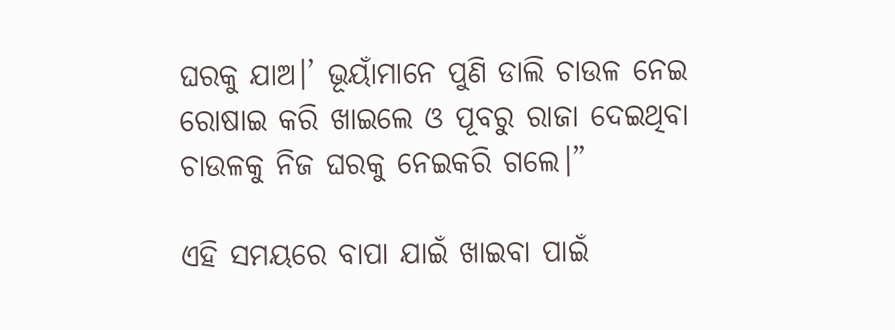ଘରକୁ ଯାଅ।’ ଭୂୟାଁମାନେ ପୁଣି ଡାଲି ଚାଉଳ ନେଇ ରୋଷାଇ କରି ଖାଇଲେ ଓ ପୂବରୁ ରାଜା ଦେଇଥିବା ଚାଉଳକୁ ନିଜ ଘରକୁ ନେଇକରି ଗଲେ।”

ଏହି ସମୟରେ ବାପା ଯାଇଁ ଖାଇବା ପାଇଁ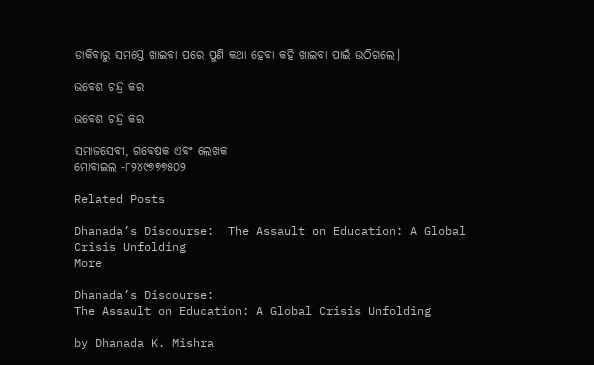ଡାକିବାରୁ ସମସ୍ତେ ଖାଇବା ପରେ ପୁଣି କଥା ହେବା କହି ଖାଇବା ପାଇଁ ଉଠିଗଲେ।

ଭବେଶ ଚନ୍ଦ୍ର କର

ଭବେଶ ଚନ୍ଦ୍ର କର

ସମାଜସେବୀ, ଗବେଷକ ଏବଂ ଲେଖକ
ମୋବାଇଲ -୮୨୪୯୭୭୭୫୦୨

Related Posts

Dhanada’s Discourse:  The Assault on Education: A Global Crisis Unfolding
More

Dhanada’s Discourse:
The Assault on Education: A Global Crisis Unfolding

by Dhanada K. Mishra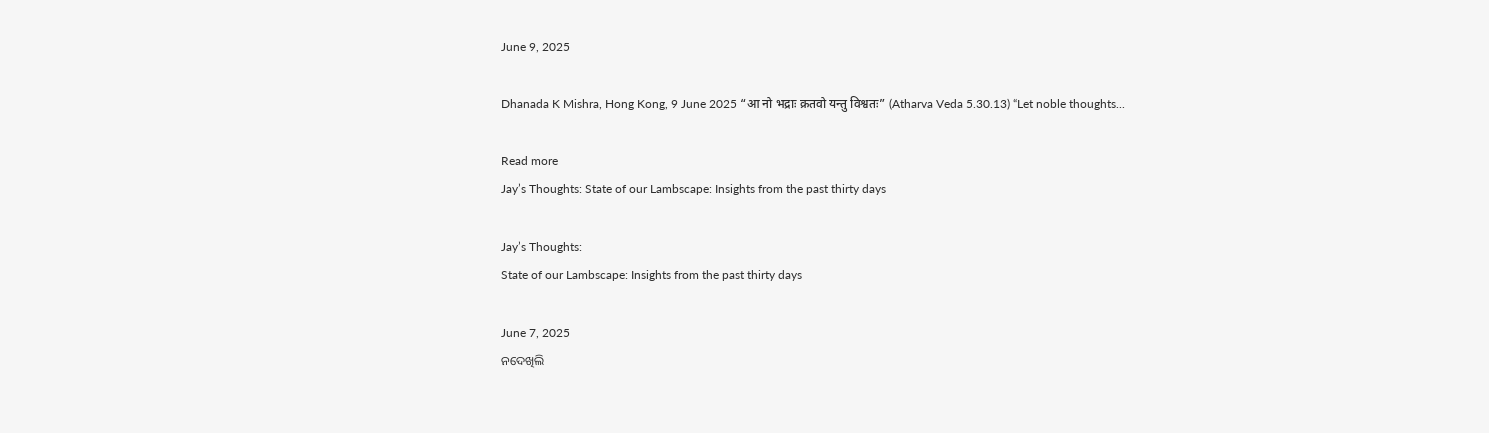June 9, 2025

Dhanada K Mishra, Hong Kong, 9 June 2025 “आ नो भद्राः क्रतवो यन्तु विश्वतः” (Atharva Veda 5.30.13) “Let noble thoughts...

Read more
Jay’s Thoughts: State of our Lambscape: Insights from the past thirty days

Jay’s Thoughts:
State of our Lambscape: Insights from the past thirty days

June 7, 2025
ନଦେଖିଲି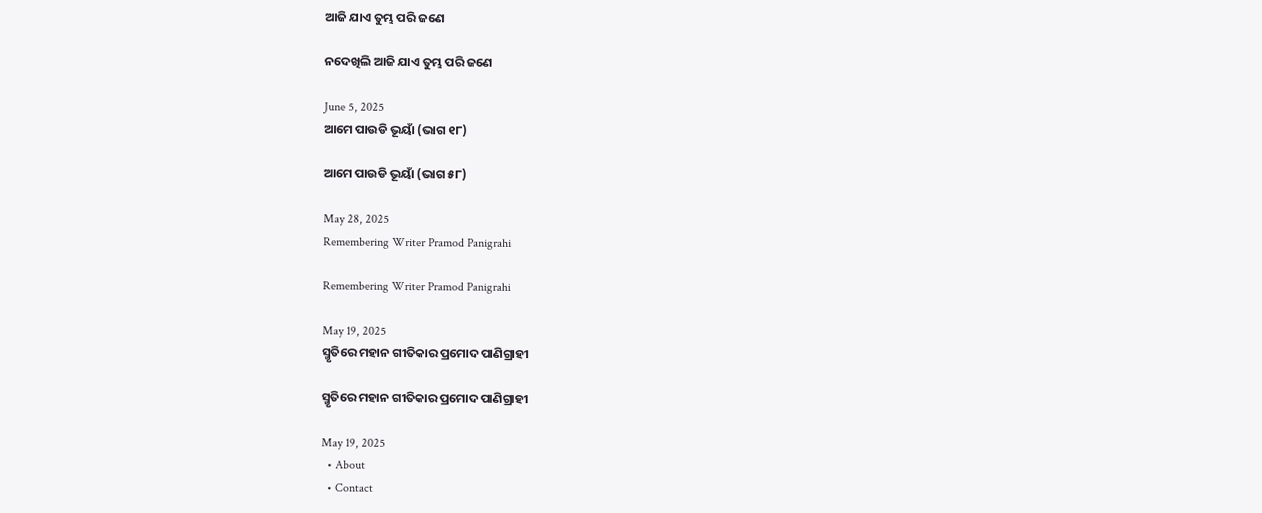ଆଜି ଯାଏ ତୁମ୍ଭ ପରି ଜଣେ

ନଦେଖିଲି ଆଜି ଯାଏ ତୁମ୍ଭ ପରି ଜଣେ

June 5, 2025
ଆମେ ପାଉଡି ଭୂୟାଁ (ଭାଗ ୧୮)

ଆମେ ପାଉଡି ଭୂୟାଁ (ଭାଗ ୫୮)

May 28, 2025
Remembering Writer Pramod Panigrahi

Remembering Writer Pramod Panigrahi

May 19, 2025
ସ୍ମୃତିରେ ମହାନ ଗୀତିକାର ପ୍ରମୋଦ ପାଣିଗ୍ରାହୀ

ସ୍ମୃତିରେ ମହାନ ଗୀତିକାର ପ୍ରମୋଦ ପାଣିଗ୍ରାହୀ

May 19, 2025
  • About
  • Contact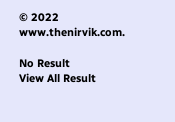© 2022 www.thenirvik.com.

No Result
View All Result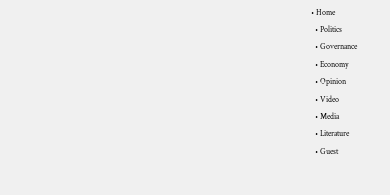• Home
  • Politics
  • Governance
  • Economy
  • Opinion
  • Video
  • Media
  • Literature
  • Guest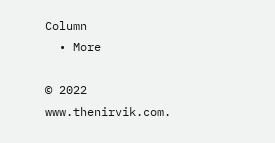Column
  • More

© 2022 www.thenirvik.com.